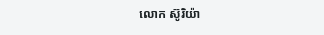លោក ស៊ូរិយ៉ា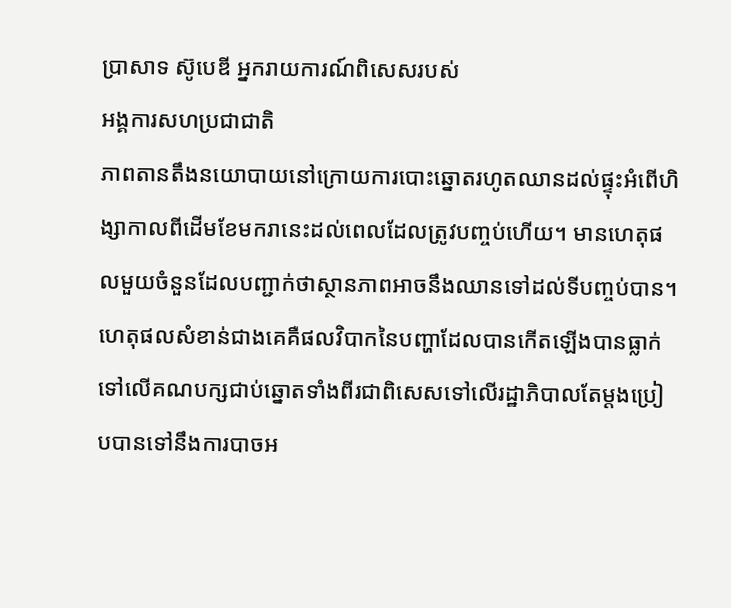ប្រាសាទ ស៊ូបេឌី អ្នករាយការណ៍ពិសេសរបស់
អង្គការសហប្រជាជាតិ
ភាពតានតឹងនយោបាយនៅក្រោយការបោះឆ្នោតរហូតឈានដល់ផ្ទុះអំពើហិង្សាកាលពីដើមខែមករានេះដល់ពេលដែលត្រូវបញ្ចប់ហើយ។ មានហេតុផលមួយចំនួនដែលបញ្ជាក់ថាស្ថានភាពអាចនឹងឈានទៅដល់ទីបញ្ចប់បាន។ ហេតុផលសំខាន់ជាងគេគឺផលវិបាកនៃបញ្ហាដែលបានកើតឡើងបានធ្លាក់ទៅលើគណបក្សជាប់ឆ្នោតទាំងពីរជាពិសេសទៅលើរដ្ឋាភិបាលតែម្តងប្រៀបបានទៅនឹងការបាចអ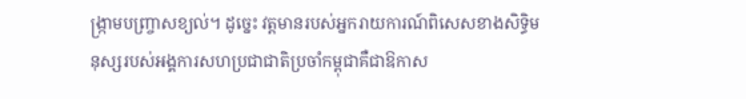ង្ក្រាមបញ្ច្រាសខ្យល់។ ដូច្នេះ វត្តមានរបស់អ្នករាយការណ៍ពិសេសខាងសិទ្ធិមនុស្សរបស់អង្គការសហប្រជាជាតិប្រចាំកម្ពុជាគឺជាឱកាស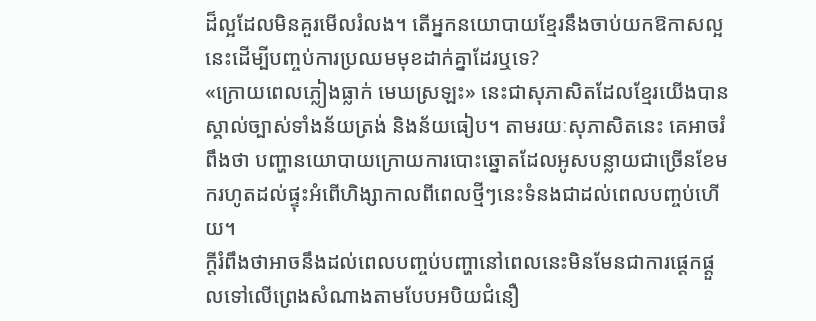ដ៏ល្អដែលមិនគួរមើលរំលង។ តើអ្នកនយោបាយខ្មែរនឹងចាប់យកឱកាសល្អនេះដើម្បីបញ្ចប់ការប្រឈមមុខដាក់គ្នាដែរឬទេ?
«ក្រោយពេលភ្លៀងធ្លាក់ មេឃស្រឡះ» នេះជាសុភាសិតដែលខ្មែរយើងបានស្គាល់ច្បាស់ទាំងន័យត្រង់ និងន័យធៀប។ តាមរយៈសុភាសិតនេះ គេអាចរំពឹងថា បញ្ហានយោបាយក្រោយការបោះឆ្នោតដែលអូសបន្លាយជាច្រើនខែមករហូតដល់ផ្ទុះអំពើហិង្សាកាលពីពេលថ្មីៗនេះទំនងជាដល់ពេលបញ្ចប់ហើយ។
ក្តីរំពឹងថាអាចនឹងដល់ពេលបញ្ចប់បញ្ហានៅពេលនេះមិនមែនជាការផ្តេកផ្តួលទៅលើព្រេងសំណាងតាមបែបអបិយជំនឿ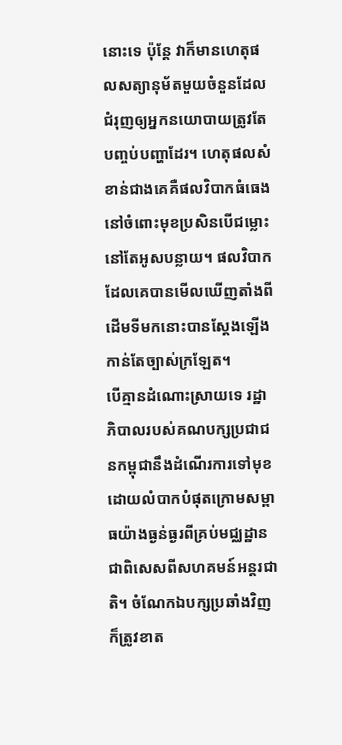នោះទេ ប៉ុន្តែ វាក៏មានហេតុផលសត្យានុម័តមួយចំនួនដែលជំរុញឲ្យអ្នកនយោបាយត្រូវតែបញ្ចប់បញ្ហាដែរ។ ហេតុផលសំខាន់ជាងគេគឺផលវិបាកធំធេងនៅចំពោះមុខប្រសិនបើជម្លោះនៅតែអូសបន្លាយ។ ផលវិបាកដែលគេបានមើលឃើញតាំងពីដើមទីមកនោះបានស្តែងឡើងកាន់តែច្បាស់ក្រឡែត។
បើគ្មានដំណោះស្រាយទេ រដ្ឋាភិបាលរបស់គណបក្សប្រជាជនកម្ពុជានឹងដំណើរការទៅមុខដោយលំបាកបំផុតក្រោមសម្ពាធយ៉ាងធ្ងន់ធ្ងរពីគ្រប់មជ្ឈដ្ឋានជាពិសេសពីសហគមន៍អន្តរជាតិ។ ចំណែកឯបក្សប្រឆាំងវិញក៏ត្រូវខាត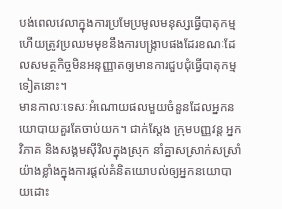បង់ពេលវេលាក្នុងការប្រមែប្រមូលមនុស្សធ្វើបាតុកម្មហើយត្រូវប្រឈមមុខនឹងការបង្ក្រាបផងដែរខណៈដែលសមត្ថកិច្ចមិនអនុញ្ញាតឲ្យមានការជួបជុំធ្វើបាតុកម្មទៀតនោះ។
មានកាលៈទេសៈអំណោយផលមួយចំនួនដែលអ្នកនយោបាយគួរតែចាប់យក។ ជាក់ស្តែង ក្រុមបញ្ញវន្ត អ្នកវិភាគ និងសង្គមស៊ីវិលក្នុងស្រុក នាំគ្នាសស្រាក់សស្រាំយ៉ាងខ្លាំងក្នុងការផ្តល់គំនិតយោបល់ឲ្យអ្នកនយោបាយដោះ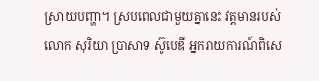ស្រាយបញ្ហា។ ស្របពេលជាមួយគ្នានេះ វត្តមានរបស់លោក សុរិយា ប្រាសាទ ស៊ូបេឌី អ្នករាយការណ៍ពិសេ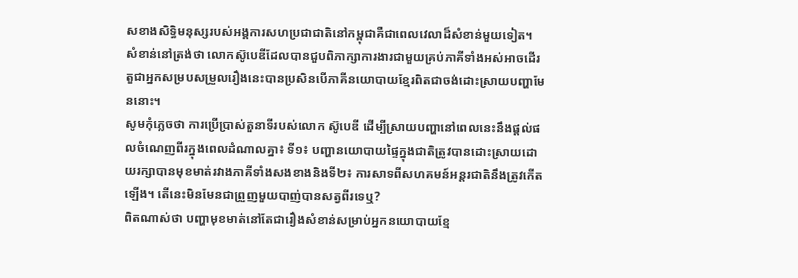សខាងសិទ្ធិមនុស្សរបស់អង្គការសហប្រជាជាតិនៅកម្ពុជាគឺជាពេលវេលាដ៏សំខាន់មួយទៀត។ សំខាន់នៅត្រង់ថា លោកស៊ូបេឌីដែលបានជួបពិភាក្សាការងារជាមួយគ្រប់ភាគីទាំងអស់អាចដើរតួជាអ្នកសម្របសម្រួលរឿងនេះបានប្រសិនបើភាគីនយោបាយខ្មែរពិតជាចង់ដោះស្រាយបញ្ហាមែននោះ។
សូមកុំភ្លេចថា ការប្រើប្រាស់តួនាទីរបស់លោក ស៊ូបេឌី ដើម្បីស្រាយបញ្ហានៅពេលនេះនឹងផ្តល់ផលចំណេញពីរក្នុងពេលដំណាលគ្នា៖ ទី១៖ បញ្ហានយោបាយផ្ទៃក្នុងជាតិត្រូវបានដោះស្រាយដោយរក្សាបានមុខមាត់រវាងភាគីទាំងសងខាងនិងទី២៖ ការសាទពីសហគមន៍អន្តរជាតិនឹងត្រូវកើតឡើង។ តើនេះមិនមែនជាព្រួញមួយបាញ់បានសត្វពីរទេឬ?
ពិតណាស់ថា បញ្ហាមុខមាត់នៅតែជារឿងសំខាន់សម្រាប់អ្នកនយោបាយខ្មែ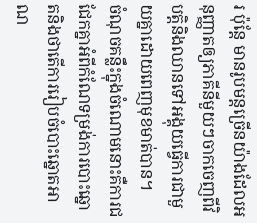រ ប៉ុន្តែ មានរូបមន្តច្រើនយ៉ាងដែលអនុញ្ញាតឲ្យភាគីនីមួយៗចាកចេញពីវិបត្តិនិងឈានទៅអង្គុយធ្វើការជាមួយគ្នាដោយពេញមុខមាត់បាន។
ចំណុចគន្លឹះក្នុងចំណោមនោះគឺការជជែកគ្នាអំពីកំណែទម្រង់ការបោះឆ្នោតនិងថាតើការរៀបចំបោះឆ្នោតអាណ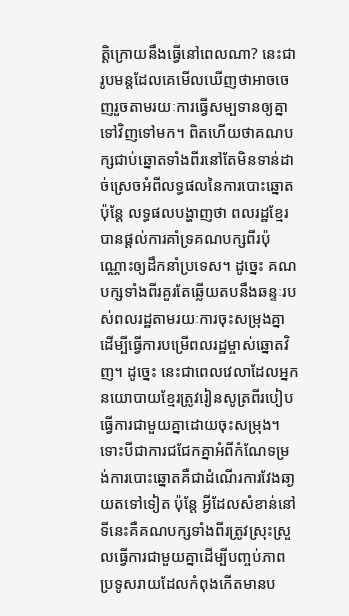ត្តិក្រោយនឹងធ្វើនៅពេលណា? នេះជារូបមន្តដែលគេមើលឃើញថាអាចចេញរួចតាមរយៈការធ្វើសម្បទានឲ្យគ្នាទៅវិញទៅមក។ ពិតហើយថាគណបក្សជាប់ឆ្នោតទាំងពីរនៅតែមិនទាន់ដាច់ស្រេចអំពីលទ្ធផលនៃការបោះឆ្នោត ប៉ុន្តែ លទ្ធផលបង្ហាញថា ពលរដ្ឋខ្មែរបានផ្តល់ការគាំទ្រគណបក្សពីរប៉ុណ្ណោះឲ្យដឹកនាំប្រទេស។ ដូច្នេះ គណបក្សទាំងពីរគួរតែឆ្លើយតបនឹងឆន្ទៈរបស់ពលរដ្ឋតាមរយៈការចុះសម្រុងគ្នាដើម្បីធ្វើការបម្រើពលរដ្ឋម្ចាស់ឆ្នោតវិញ។ ដូច្នេះ នេះជាពេលវេលាដែលអ្នកនយោបាយខ្មែរត្រូវរៀនសូត្រពីរបៀបធ្វើការជាមួយគ្នាដោយចុះសម្រុង។
ទោះបីជាការជជែកគ្នាអំពីកំណែទម្រង់ការបោះឆ្នោតគឺជាដំណើរការវែងឆា្ងយតទៅទៀត ប៉ុន្តែ អ្វីដែលសំខាន់នៅទីនេះគឺគណបក្សទាំងពីរត្រូវស្រុះស្រួលធ្វើការជាមួយគ្នាដើម្បីបញ្ចប់ភាពប្រទូសរាយដែលកំពុងកើតមានប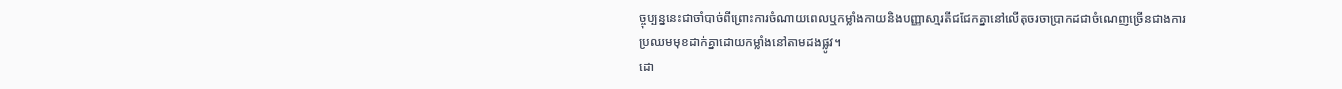ច្ចុប្បន្ននេះជាចាំបាច់ពីព្រោះការចំណាយពេលឬកម្លាំងកាយនិងបញ្ញាសា្មរតីជជែកគ្នានៅលើតុចរចាប្រាកដជាចំណេញច្រើនជាងការប្រឈមមុខដាក់គ្នាដោយកម្លាំងនៅតាមដងផ្លូវ។
ដោ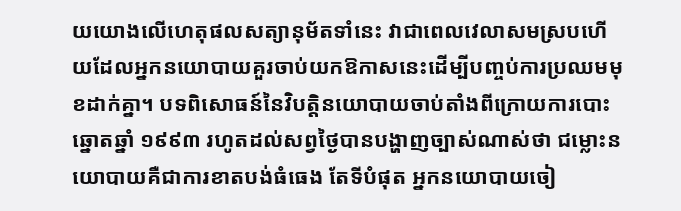យយោងលើហេតុផលសត្យានុម័តទាំនេះ វាជាពេលវេលាសមស្របហើយដែលអ្នកនយោបាយគួរចាប់យកឱកាសនេះដើម្បីបញ្ចប់ការប្រឈមមុខដាក់គ្នា។ បទពិសោធន៍នៃវិបត្តិនយោបាយចាប់តាំងពីក្រោយការបោះឆ្នោតឆ្នាំ ១៩៩៣ រហូតដល់សព្វថ្ងៃបានបង្ហាញច្បាស់ណាស់ថា ជម្លោះនយោបាយគឺជាការខាតបង់ធំធេង តែទីបំផុត អ្នកនយោបាយចៀ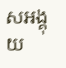សអង្គុយ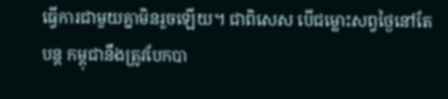ធ្វើការជាមួយគ្នាមិនរួចឡើយ។ ជាពិសេស បើជម្លោះសព្វថ្ងៃនៅតែបន្ត កម្ពុជានឹងត្រូវបែកបា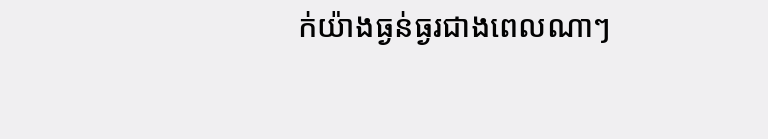ក់យ៉ាងធ្ងន់ធ្ងរជាងពេលណាៗ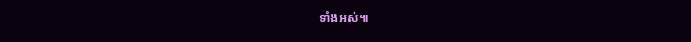ទាំងអស់៕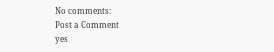No comments:
Post a Comment
yes